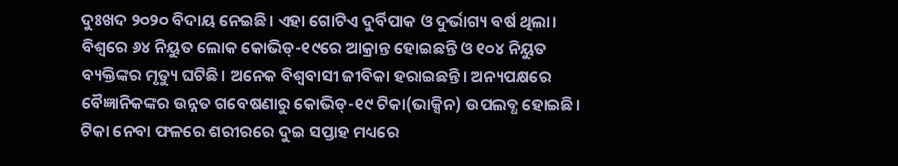ଦୁଃଖଦ ୨୦୨୦ ବିଦାୟ ନେଇଛି। ଏହା ଗୋଟିଏ ଦୁର୍ବିପାକ ଓ ଦୁର୍ଭାଗ୍ୟ ବର୍ଷ ଥିଲା। ବିଶ୍ୱରେ ୬୪ ନିୟୁତ ଲୋକ କୋଭିଡ୍-୧୯ରେ ଆକ୍ରାନ୍ତ ହୋଇଛନ୍ତି ଓ ୧୦୪ ନିୟୁତ ବ୍ୟକ୍ତିଙ୍କର ମୃତ୍ୟୁ ଘଟିଛି। ଅନେକ ବିଶ୍ୱବାସୀ ଜୀବିକା ହରାଇଛନ୍ତି। ଅନ୍ୟପକ୍ଷରେ ବୈଜ୍ଞାନିକଙ୍କର ଉନ୍ନତ ଗବେଷଣାରୁ କୋଭିଡ୍-୧୯ ଟିକା(ଭାକ୍ସିନ) ଉପଲବ୍ଧ ହୋଇଛି। ଟିକା ନେବା ଫଳରେ ଶରୀରରେ ଦୁଇ ସପ୍ତାହ ମଧ୍ୟରେ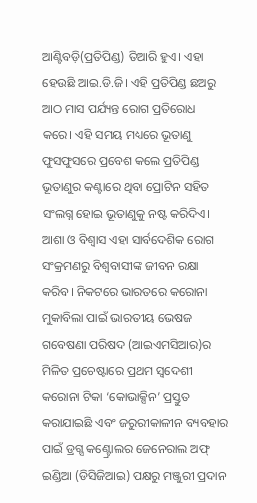ଆଣ୍ଟିବଡ଼ି(ପ୍ରତିପିଣ୍ଡ) ତିଆରି ହୁଏ। ଏହା ହେଉଛି ଆଇ.ଡି.ଜି। ଏହି ପ୍ରତିପିଣ୍ଡ ଛଅରୁ ଆଠ ମାସ ପର୍ଯ୍ୟନ୍ତ ରୋଗ ପ୍ରତିରୋଧ କରେ। ଏହି ସମୟ ମଧ୍ୟରେ ଭୂତାଣୁ ଫୁସଫୁସରେ ପ୍ରବେଶ କଲେ ପ୍ରତିପିଣ୍ଡ ଭୂତାଣୁର କଣ୍ଟାରେ ଥିବା ପ୍ରୋଟିନ ସହିତ ସଂଲଗ୍ନ ହୋଇ ଭୂତାଣୁକୁ ନଷ୍ଟ କରିଦିଏ। ଆଶା ଓ ବିଶ୍ୱାସ ଏହା ସାର୍ବଦେଶିକ ରୋଗ ସଂକ୍ରମଣରୁ ବିଶ୍ୱବାସୀଙ୍କ ଜୀବନ ରକ୍ଷା କରିବ। ନିକଟରେ ଭାରତରେ କରୋନା ମୁକାବିଲା ପାଇଁ ଭାରତୀୟ ଭେଷଜ ଗବେଷଣା ପରିଷଦ (ଆଇଏମସିଆର)ର ମିଳିତ ପ୍ରଚେଷ୍ଟାରେ ପ୍ରଥମ ସ୍ବଦେଶୀ କରୋନା ଟିକା ‘କୋଭାକ୍ସିନ’ ପ୍ରସ୍ତୁତ କରାଯାଇଛି ଏବଂ ଜରୁରୀକାଳୀନ ବ୍ୟବହାର ପାଇଁ ଡ୍ରଗ୍ସ କଣ୍ଟ୍ରୋଲର ଜେନେରାଲ ଅଫ୍ ଇଣ୍ଡିଆ (ଡିସିଜିଆଇ) ପକ୍ଷରୁ ମଞ୍ଜୁରୀ ପ୍ରଦାନ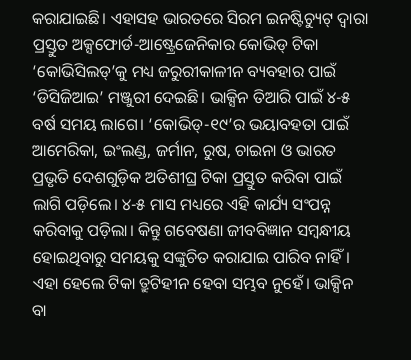କରାଯାଇଛି। ଏହାସହ ଭାରତରେ ସିରମ ଇନଷ୍ଟିଚ୍ୟୁଟ୍ ଦ୍ୱାରା ପ୍ରସ୍ତୁତ ଅକ୍ସଫୋର୍ଡ-ଆଷ୍ଟ୍ରେଜେନିକାର କୋଭିଡ୍ ଟିକା ‘କୋଭିସିଲଡ୍’କୁ ମଧ୍ୟ ଜରୁରୀକାଳୀନ ବ୍ୟବହାର ପାଇଁ ‘ଡିସିଜିଆଇ’ ମଞ୍ଜୁରୀ ଦେଇଛି। ଭାକ୍ସିନ ତିଆରି ପାଇଁ ୪-୫ ବର୍ଷ ସମୟ ଲାଗେ। ‘କୋଭିଡ୍-୧୯’ର ଭୟାବହତା ପାଇଁ ଆମେରିକା, ଇଂଲଣ୍ଡ, ଜର୍ମାନ, ରୁଷ, ଚାଇନା ଓ ଭାରତ ପ୍ରଭୃତି ଦେଶଗୁଡ଼ିକ ଅତିଶୀଘ୍ର ଟିକା ପ୍ରସ୍ତୁତ କରିବା ପାଇଁ ଲାଗି ପଡ଼ିଲେ। ୪-୫ ମାସ ମଧ୍ୟରେ ଏହି କାର୍ଯ୍ୟ ସଂପନ୍ନ କରିବାକୁ ପଡ଼ିଲା। କିନ୍ତୁ ଗବେଷଣା ଜୀବବିଜ୍ଞାନ ସମ୍ବନ୍ଧୀୟ ହୋଇଥିବାରୁ ସମୟକୁ ସଙ୍କୁଚିତ କରାଯାଇ ପାରିବ ନାହିଁ। ଏହା ହେଲେ ଟିକା ତ୍ରୁଟିହୀନ ହେବା ସମ୍ଭବ ନୁହେଁ। ଭାକ୍ସିନ ବା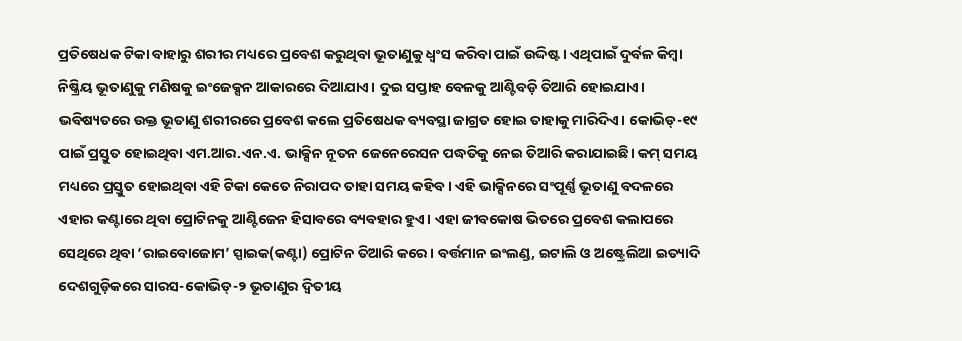ପ୍ରତିଷେଧକ ଟିକା ବାହାରୁ ଶରୀର ମଧ୍ୟରେ ପ୍ରବେଶ କରୁଥିବା ଭୂତାଣୁକୁ ଧ୍ୱଂସ କରିବା ପାଇଁ ଉଦ୍ଦିଷ୍ଟ। ଏଥିପାଇଁ ଦୁର୍ବଳ କିମ୍ବା ନିଷ୍କ୍ରିୟ ଭୂତାଣୁକୁ ମଣିଷକୁ ଇଂଜେକ୍ସନ ଆକାରରେ ଦିଆଯାଏ। ଦୁଇ ସପ୍ତାହ ବେଳକୁ ଆଣ୍ଟିବଡ଼ି ତିଆରି ହୋଇଯାଏ। ଭବିଷ୍ୟତରେ ଉକ୍ତ ଭୂତାଣୁ ଶରୀରରେ ପ୍ରବେଶ କଲେ ପ୍ରତିଷେଧକ ବ୍ୟବସ୍ଥା ଜାଗ୍ରତ ହୋଇ ତାହାକୁ ମାରିଦିଏ। କୋଭିଡ୍-୧୯ ପାଇଁ ପ୍ରସ୍ତୁତ ହୋଇଥିବା ଏମ.ଆର.ଏନ.ଏ. ଭାକ୍ସିନ ନୂତନ ଜେନେରେସନ ପଦ୍ଧତିକୁ ନେଇ ତିଆରି କରାଯାଇଛି। କମ୍ ସମୟ ମଧ୍ୟରେ ପ୍ରସ୍ତୁତ ହୋଇଥିବା ଏହି ଟିକା କେତେ ନିରାପଦ ତାହା ସମୟ କହିବ। ଏହି ଭାକ୍ସିନରେ ସଂପୂର୍ଣ୍ଣ ଭୂତାଣୁ ବଦଳରେ ଏହାର କଣ୍ଟାରେ ଥିବା ପ୍ରୋଟିନକୁ ଆଣ୍ଟିଜେନ ହିସାବରେ ବ୍ୟବହାର ହୁଏ। ଏହା ଜୀବକୋଷ ଭିତରେ ପ୍ରବେଶ କଲାପରେ ସେଥିରେ ଥିବା ‘ରାଇବୋଜୋମ’ ସ୍ପାଇକ(କଣ୍ଟା) ପ୍ରୋଟିନ ତିଆରି କରେ। ବର୍ତ୍ତମାନ ଇଂଲଣ୍ଡ, ଇଟାଲି ଓ ଅଷ୍ଟ୍ରେଲିଆ ଇତ୍ୟାଦି ଦେଶଗୁଡ଼ିକରେ ସାରସ-କୋଭିଡ୍-୨ ଭୂତାଣୁର ଦ୍ୱିତୀୟ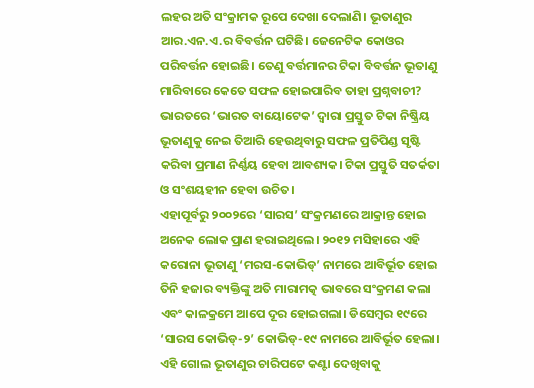ଲହର ଅତି ସଂକ୍ରାମକ ରୂପେ ଦେଖା ଦେଲାଣି। ଭୂତାଣୁର ଆର.ଏନ.ଏ.ର ବିବର୍ତ୍ତନ ଘଟିଛି। ଜେନେଟିକ କୋଓର ପରିବର୍ତ୍ତନ ହୋଇଛି। ତେଣୁ ବର୍ତ୍ତମାନର ଟିକା ବିବର୍ତ୍ତନ ଭୂତାଣୁ ମାରିବାରେ କେତେ ସଫଳ ହୋଇପାରିବ ତାହା ପ୍ରଶ୍ନବାଚୀ? ଭାରତରେ ‘ଭାରତ ବାୟୋଟେକ’ ଦ୍ୱାରା ପ୍ରସ୍ତୁତ ଟିକା ନିଷ୍କ୍ରିୟ ଭୂତାଣୁକୁ ନେଇ ତିଆରି ହେଉଥିବାରୁ ସଫଳ ପ୍ରତିପିଣ୍ଡ ସୃଷ୍ଟି କରିବା ପ୍ରମାଣ ନିର୍ଣ୍ଣୟ ହେବା ଆବଶ୍ୟକ। ଟିକା ପ୍ରସ୍ତୁତି ସତର୍କତା ଓ ସଂଶୟହୀନ ହେବା ଉଚିତ।
ଏହାପୂର୍ବରୁ ୨୦୦୨ରେ ‘ସାରସ’ ସଂକ୍ରମଣରେ ଆକ୍ରାନ୍ତ ହୋଇ ଅନେକ ଲୋକ ପ୍ରାଣ ହରାଇଥିଲେ। ୨୦୧୨ ମସିହାରେ ଏହି କରୋନା ଭୂତାଣୁ ‘ମରସ-କୋଭିଡ୍’ ନାମରେ ଆବିର୍ଭୂତ ହୋଇ ତିନି ହଜାର ବ୍ୟକ୍ତିଙ୍କୁ ଅତି ମାରାମତ୍କ ଭାବରେ ସଂକ୍ରମଣ କଲା ଏବଂ କାଳକ୍ରମେ ଆପେ ଦୂର ହୋଇଗଲା। ଡିସେମ୍ବର ୧୯ରେ ‘ସାରସ କୋଭିଡ୍-୨’ କୋଭିଡ୍-୧୯ ନାମରେ ଆବିର୍ଭୂତ ହେଲା। ଏହି ଗୋଲ ଭୂତାଣୁର ଚାରିପଟେ କଣ୍ଟା ଦେଖିବାକୁ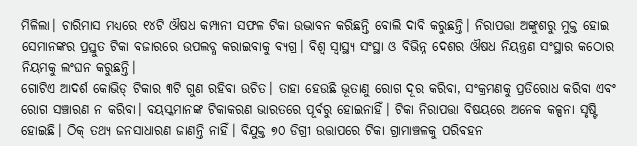ମିଳିଲା। ଚାରିମାସ ମଧ୍ୟରେ ୧୪ଟି ଔଷଧ କମ୍ପାନୀ ସଫଳ ଟିକା ଉଦ୍ଭାବନ କରିଛନ୍ତି ବୋଲି ଦାବି କରୁଛନ୍ତି। ନିରାପତ୍ତା ଅଙ୍କୁଶରୁ ମୁକ୍ତ ହୋଇ ସେମାନଙ୍କର ପ୍ରସ୍ତୁତ ଟିକା ବଜାରରେ ଉପଲବ୍ଧ କରାଇବାକୁ ବ୍ୟଗ୍ର। ବିଶ୍ୱ ସ୍ବାସ୍ଥ୍ୟ ସଂସ୍ଥା ଓ ବିଭିନ୍ନ ଦେଶର ଔଷଧ ନିୟନ୍ତ୍ରଣ ସଂସ୍ଥାର କଠୋର ନିୟମକୁ ଲଂଘନ କରୁଛନ୍ତି।
ଗୋଟିଏ ଆଦର୍ଶ କୋଭିଡ୍ ଟିକାର ୩ଟି ଗୁଣ ରହିବା ଉଚିତ। ତାହା ହେଉଛି ଭୂତାଣୁ ରୋଗ ଦୂର କରିବା, ସଂକ୍ରମଣକୁ ପ୍ରତିରୋଧ କରିବା ଏବଂ ରୋଗ ସଞ୍ଚାରଣ ନ କରିବା। ବୟସ୍କମାନଙ୍କ ଟିକାକରଣ ଭାରତରେ ପୂର୍ବରୁ ହୋଇନାହିଁ। ଟିକା ନିରାପତ୍ତା ବିଷୟରେ ଅନେକ କଳ୍ପନା ସୃଷ୍ଟି ହୋଇଛି। ଠିକ୍ ତଥ୍ୟ ଜନସାଧାରଣ ଜାଣନ୍ତି ନାହିଁ। ବିଯୁକ୍ତ ୭୦ ଡିଗ୍ରୀ ଉତ୍ତାପରେ ଟିକା ଗ୍ରାମାଞ୍ଚଳକୁ ପରିବହନ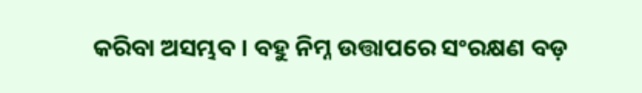କରିବା ଅସମ୍ଭବ। ବହୁ ନିମ୍ନ ଉତ୍ତାପରେ ସଂରକ୍ଷଣ ବଡ଼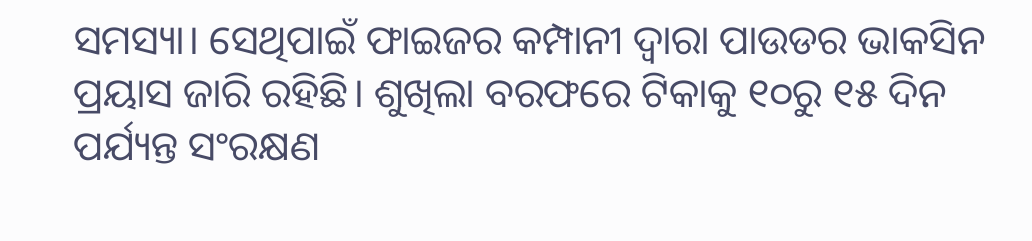ସମସ୍ୟା। ସେଥିପାଇଁ ଫାଇଜର କମ୍ପାନୀ ଦ୍ୱାରା ପାଉଡର ଭାକସିନ ପ୍ରୟାସ ଜାରି ରହିଛି। ଶୁଖିଲା ବରଫରେ ଟିକାକୁ ୧୦ରୁ ୧୫ ଦିନ ପର୍ଯ୍ୟନ୍ତ ସଂରକ୍ଷଣ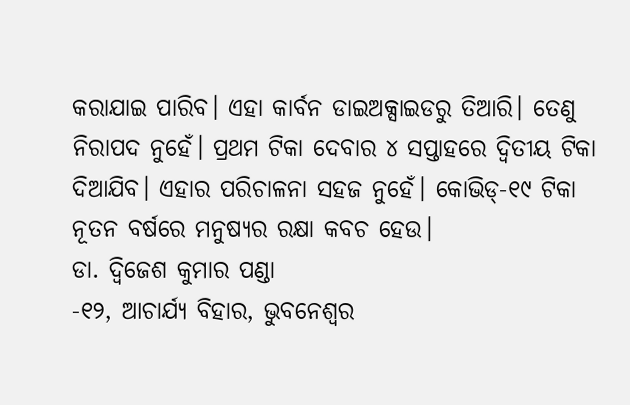କରାଯାଇ ପାରିବ। ଏହା କାର୍ବନ ଡାଇଅକ୍ସାଇଡରୁ ତିଆରି। ତେଣୁ ନିରାପଦ ନୁହେଁ। ପ୍ରଥମ ଟିକା ଦେବାର ୪ ସପ୍ତାହରେ ଦ୍ୱିତୀୟ ଟିକା ଦିଆଯିବ। ଏହାର ପରିଚାଳନା ସହଜ ନୁହେଁ। କୋଭିଡ୍-୧୯ ଟିକା ନୂତନ ବର୍ଷରେ ମନୁଷ୍ୟର ରକ୍ଷା କବଚ ହେଉ।
ଡା. ଦ୍ୱିଜେଶ କୁମାର ପଣ୍ଡା
-୧୨, ଆଚାର୍ଯ୍ୟ ବିହାର, ଭୁବନେଶ୍ୱର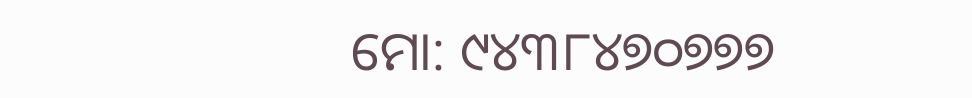ମୋ: ୯୪୩୮୪୭୦୭୭୭